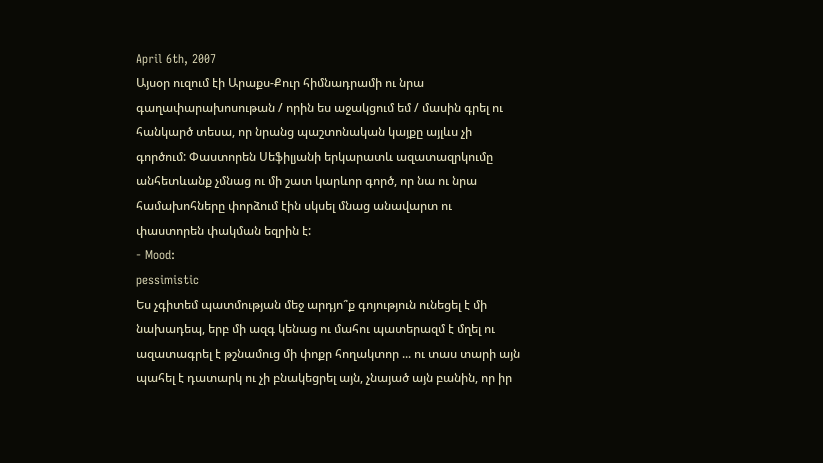April 6th, 2007
Այսօր ուզում էի Արաքս-Քուր հիմնադրամի ու նրա գաղափարախոսութան / որին ես աջակցում եմ / մասին գրել ու հանկարծ տեսա, որ նրանց պաշտոնական կայքը այլևս չի գործում: Փաստորեն Սեֆիլյանի երկարատև ազատազրկումը անհետևանք չմնաց ու մի շատ կարևոր գործ, որ նա ու նրա համախոհները փորձում էին սկսել մնաց անավարտ ու փաստորեն փակման եզրին է:
- Mood:
pessimistic
Ես չգիտեմ պատմության մեջ արդյո՞ք գոյություն ունեցել է մի նախադեպ, երբ մի ազգ կենաց ու մահու պատերազմ է մղել ու ազատագրել է թշնամուց մի փոքր հողակտոր ... ու տաս տարի այն պահել է դատարկ ու չի բնակեցրել այն, չնայած այն բանին, որ իր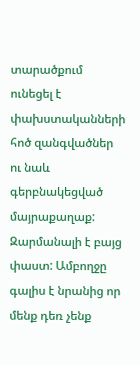տարածքում ունեցել է փախստականների հոծ զանգվածներ ու նաև գերբնակեցված մայրաքաղաք:
Զարմանալի է բայց փաստ: Ամբողջը գալիս է նրանից որ մենք դեռ չենք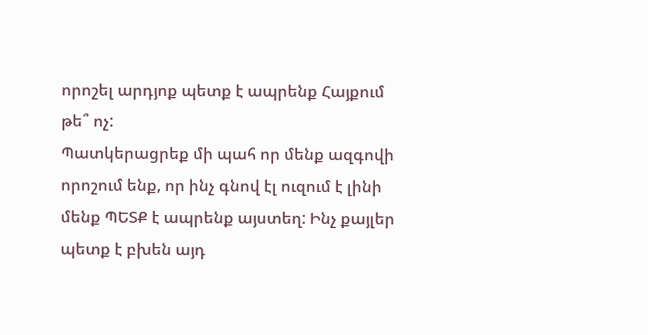որոշել արդյոք պետք է ապրենք Հայքում թե՞ ոչ:
Պատկերացրեք մի պահ որ մենք ազգովի որոշում ենք, որ ինչ գնով էլ ուզում է լինի մենք ՊԵՏՔ է ապրենք այստեղ: Ինչ քայլեր պետք է բխեն այդ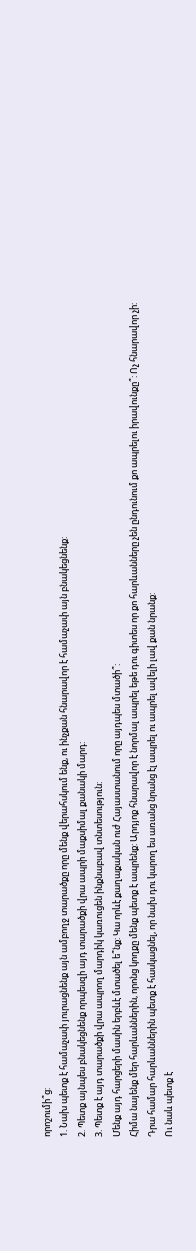որոշումի՞ց:
1. Նախ պետք է համաչափ յուրացնենք այն ամբողջ տարածքը որը մենք վերահսկում ենք, ու ինչքան հնարավոր է համաչափ այն բնակեցնենք:
2. Պետք այնպես բնակեցնենք որպեսզի այդ տարածքի վրա ապրի մաքսիմալ քանակի մարդ:
3. Պետք է այդ տարածքի վրա ապրող մարդիկ կառուցեն ինքնաբավ տնտեսություն:
Մենք այդ հարցերի մասին երբևէ մտածել ե՞նք: Կա որևէ քաղաքական ուժ Հայաստանում որը այդպես մտածի՞:
Հիմա նայենք մեր հարևաններին, որոնց կողքը մենք պետք է ապրենք: Արդյոք հնարավոր է նորմալ ապրել եթե դու գիտես որ քո հարևանները չեն ընդունում քո ապրելու իրավունքը՞: Ոչ հնարավոր չի:
Դրա համար հարևաններին պետք է հասկացնել, որ նախ դու կարող ես առանց նրանց էլ ապրել ու ապրել ավելի լավ քան նրանք:
Ու նաև պետք է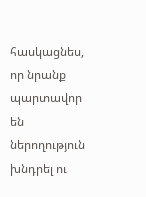հասկացնես, որ նրանք պարտավոր են ներողություն խնդրել ու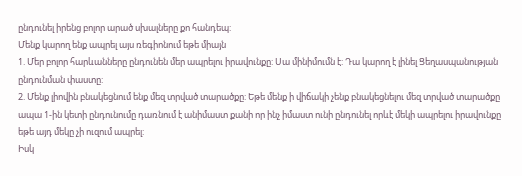ընդունել իրենց բոլոր արած սխալները քո հանդեպ:
Մենք կարող ենք ապրել այս ռեգիոնում եթե միայն
1. Մեր բոլոր հարևանները ընդունեն մեր ապրելու իրավունքը: Սա մինիմումն է: Դա կարող է լինել Ցեղասպանության ընդունման փաստը:
2. Մենք լիովին բնակեցնում ենք մեզ տրված տարածքը: Եթե մենք ի վիճակի չենք բնակեցնելու մեզ տրված տարածքը ապա 1-ին կետի ընդունումը դառնում է անիմաստ քանի որ ինչ իմաստ ունի ընդունել որևէ մեկի ապրելու իրավունքը եթե այդ մեկը չի ուզում ապրել:
Իսկ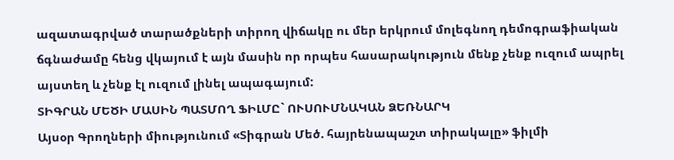ազատագրված տարածքների տիրող վիճակը ու մեր երկրում մոլեգնող դեմոգրաֆիական ճգնաժամը հենց վկայում է այն մասին որ որպես հասարակություն մենք չենք ուզում ապրել այստեղ և չենք էլ ուզում լինել ապագայում:
ՏԻԳՐԱՆ ՄԵԾԻ ՄԱՍԻՆ ՊԱՏՄՈՂ ՖԻԼՄԸ` ՈՒՍՈՒՄՆԱԿԱՆ ՁԵՌՆԱՐԿ
Այսօր Գրողների միությունում «Տիգրան Մեծ. հայրենապաշտ տիրակալը» ֆիլմի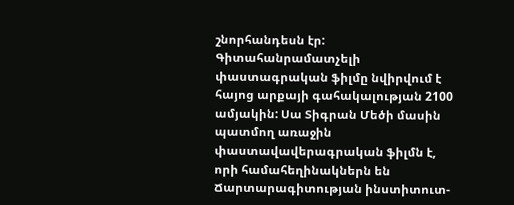շնորհանդեսն էր: Գիտահանրամատչելի փաստագրական ֆիլմը նվիրվում է հայոց արքայի գահակալության 2100 ամյակին: Սա Տիգրան Մեծի մասին պատմող առաջին փաստավավերագրական ֆիլմն է, որի համահեղինակներն են Ճարտարագիտության ինստիտուտ-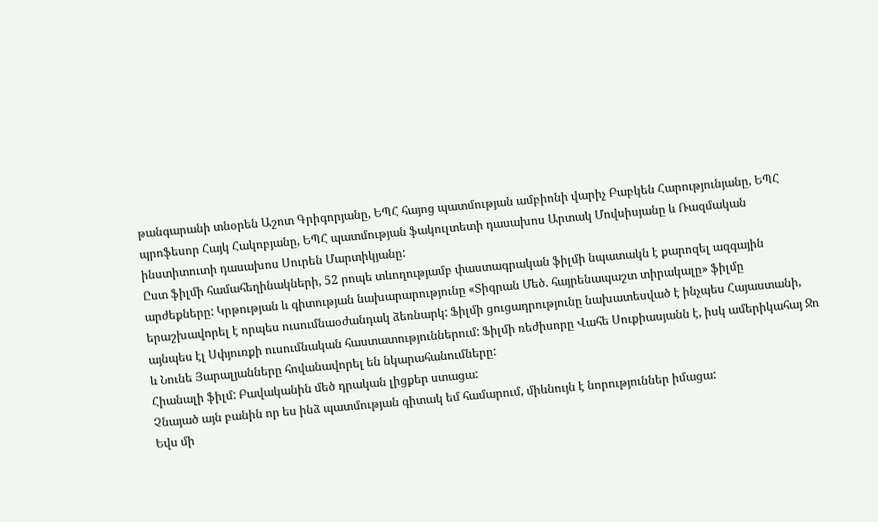թանգարանի տնօրեն Աշոտ Գրիգորյանը, ԵՊՀ հայոց պատմության ամբիոնի վարիչ Բաբկեն Հարությունյանը, ԵՊՀ պրոֆեսոր Հայկ Հակոբյանը, ԵՊՀ պատմության ֆակուլտետի դասախոս Արտակ Մովսիսյանը և Ռազմական ինստիտուտի դասախոս Սուրեն Մարտիկյանը:
Ըստ ֆիլմի համահեղինակների, 52 րոպե տևողությամբ փաստագրական ֆիլմի նպատակն է քարոզել ազգային արժեքները: Կրթության և գիտության նախարարությունը «Տիգրան Մեծ. հայրենապաշտ տիրակալը» ֆիլմը երաշխավորել է որպես ուսումնաօժանդակ ձեռնարկ: Ֆիլմի ցուցադրությունը նախատեսված է ինչպես Հայաստանի, այնպես էլ Սփյուռքի ուսումնական հաստատություններում: Ֆիլմի ռեժիսորը Վահե Սուքիասյանն է, իսկ ամերիկահայ Ջո և Նունե Յարալյանները հովանավորել են նկարահանումները:
Հիանալի ֆիլմ: Բավականին մեծ դրական լիցքեր ստացա:
Չնայած այն բանին որ ես ինձ պատմության գիտակ եմ համարում, միևնույն է նորություններ իմացա:
Եվս մի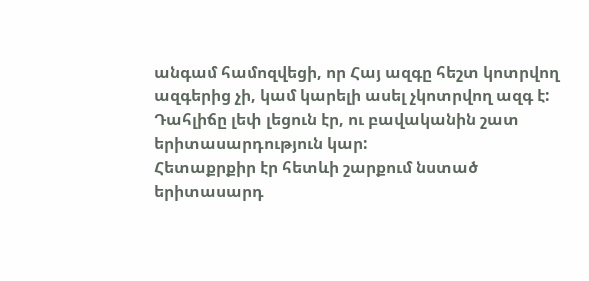անգամ համոզվեցի, որ Հայ ազգը հեշտ կոտրվող ազգերից չի, կամ կարելի ասել չկոտրվող ազգ է: Դահլիճը լեփ լեցուն էր, ու բավականին շատ երիտասարդություն կար:
Հետաքրքիր էր հետևի շարքում նստած երիտասարդ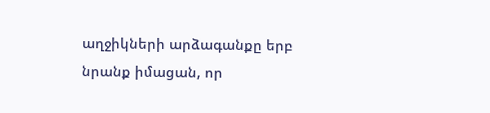աղջիկների արձագանքը երբ նրանք իմացան, որ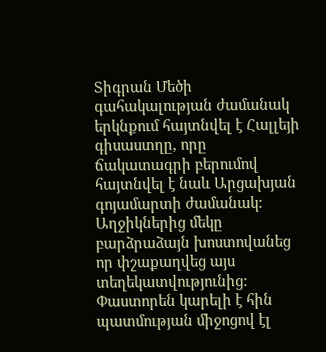Տիգրան Մեծի գահակալության ժամանակ երկնքում հայտնվել է Հալլեյի գիսաստղը, որը ճակատագրի բերումով հայտնվել է նաև Արցախյան գոյամարտի ժամանակ: Աղջիկներից մեկը բարձրաձայն խոստովանեց որ փշաքաղվեց այս տեղեկատվությունից: Փաստորեն կարելի է հին պատմության միջոցով էլ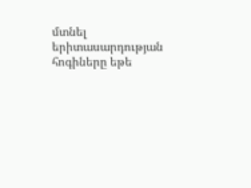մտնել երիտասարդության հոգիները եթե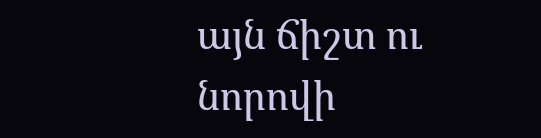այն ճիշտ ու նորովի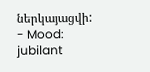ներկայացվի:
- Mood:
jubilant